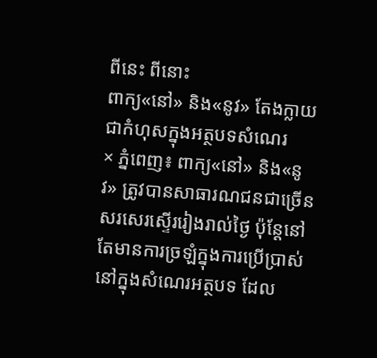ពីនេះ ពីនោះ
ពាក្យ«នៅ» និង«នូវ» តែងក្លាយជាកំហុសក្នុងអត្ថបទសំណេរ
× ភ្នំពេញ៖ ពាក្យ«នៅ» និង«នូវ» ត្រូវបានសាធារណជនជាច្រើនសរសេរស្ទើររៀងរាល់ថ្ងៃ ប៉ុន្តែនៅតែមានការច្រឡំក្នុងការប្រើប្រាស់នៅក្នុងសំណេរអត្ថបទ ដែល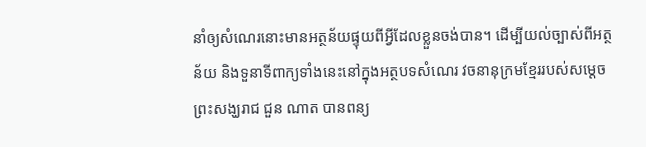នាំឲ្យសំណេរនោះមានអត្ថន័យផ្ទុយពីអ្វីដែលខ្លួនចង់បាន។ ដើម្បីយល់ច្បាស់ពីអត្ថន័យ និងទួនាទីពាក្យទាំងនេះនៅក្នុងអត្ថបទសំណេរ វចនានុក្រមខ្មែររបស់សម្ដេចព្រះសង្ឃរាជ ជួន ណាត បានពន្យ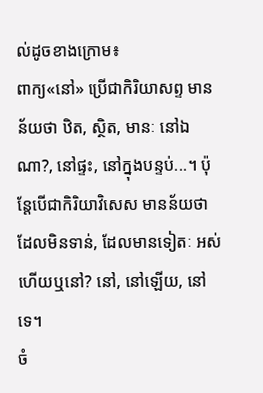ល់ដូចខាងក្រោម៖
ពាក្យ«នៅ» ប្រើជាកិរិយាសព្ទ មានន័យថា ឋិត, ស្ថិត, មានៈ នៅឯណា?, នៅផ្ទះ, នៅក្នុងបន្ទប់...។ ប៉ុន្តែបើជាកិរិយាវិសេស មានន័យថា ដែលមិនទាន់, ដែលមានទៀតៈ អស់ហើយឬនៅ? នៅ, នៅឡើយ, នៅទេ។
ចំ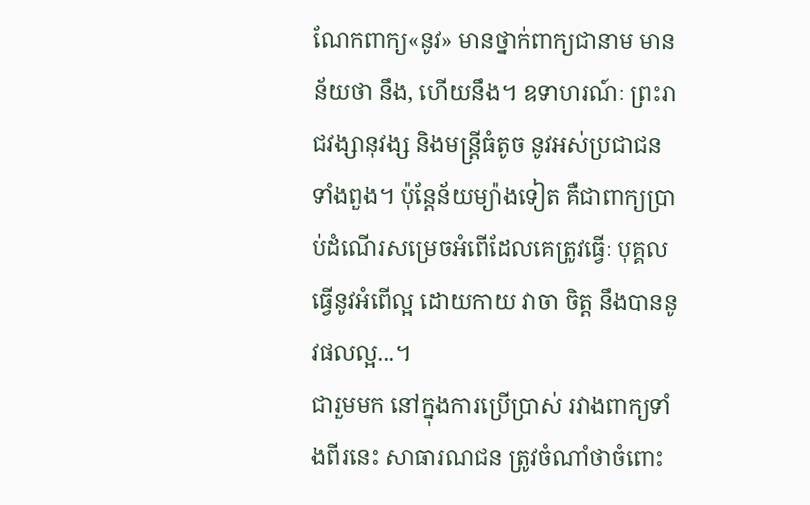ណែកពាក្យ«នូវ» មានថ្នាក់ពាក្យជានាម មានន័យថា នឹង, ហើយនឹង។ ឧទាហរណ៍ៈ ព្រះរាជវង្សានុវង្ស និងមន្ត្រីធំតូច នូវអស់ប្រជាជនទាំងពួង។ ប៉ុន្តែន័យម្យ៉ាងទៀត គឺជាពាក្យប្រាប់ដំណើរសម្រេចអំពើដែលគេត្រូវធ្វើៈ បុគ្គលធ្វើនូវអំពើល្អ ដោយកាយ វាចា ចិត្ត នឹងបាននូវផលល្អ...។
ជារួមមក នៅក្នុងការប្រើប្រាស់ រវាងពាក្យទាំងពីរនេះ សាធារណជន ត្រូវចំណាំថាចំពោះ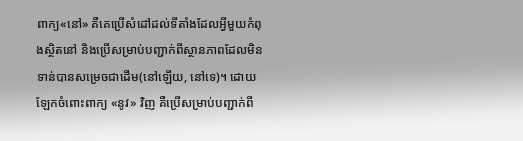ពាក្យ«នៅ» គឺគេប្រើសំដៅដល់ទីតាំងដែលអ្វីមួយកំពុងស្ថិតនៅ និងប្រើសម្រាប់បញ្ជាក់ពីស្ថានភាពដែលមិនទាន់បានសម្រេចជាដើម(នៅឡើយ, នៅទេ)។ ដោយឡែកចំពោះពាក្យ «នូវ» វិញ គឺប្រើសម្រាប់បញ្ជាក់ពី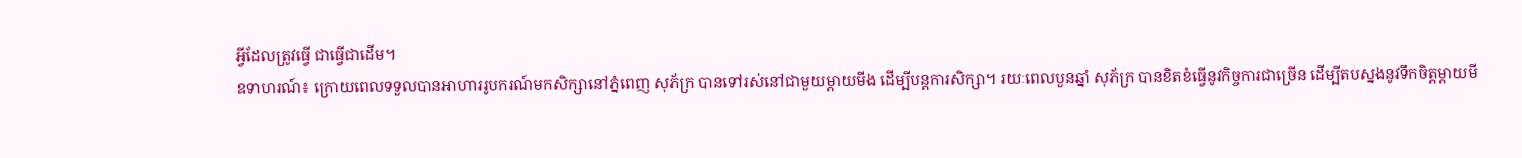អ្វីដែលត្រូវធ្វើ ជាធ្វើជាដើម។
ឧទាហរណ៍៖ ក្រោយពេលទទួលបានអាហាររូបករណ៍មកសិក្សានៅភ្នំពេញ សុភ័ក្រ បានទៅរស់នៅជាមួយម្ដាយមីង ដើម្បីបន្តការសិក្សា។ រយៈពេលបួនឆ្នាំ សុភ័ក្រ បានខិតខំធ្វើនូវកិច្ចការជាច្រើន ដើម្បីតបស្នងនូវទឹកចិត្តម្ដាយមី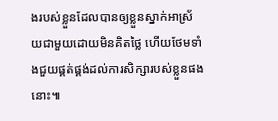ងរបស់ខ្លួនដែលបានឲ្យខ្លួនស្នាក់អាស្រ័យជាមួយដោយមិនគិតថ្លៃ ហើយថែមទាំងជួយផ្គត់ផ្គង់ដល់ការសិក្សារបស់ខ្លួនផងនោះ៕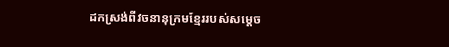ដកស្រង់ពីវចនានុក្រមខ្មែររបស់សម្ដេច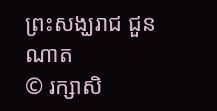ព្រះសង្ឃរាជ ជួន ណាត
© រក្សាសិ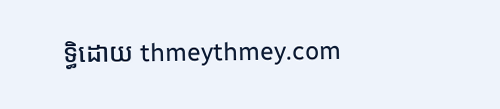ទ្ធិដោយ thmeythmey.com